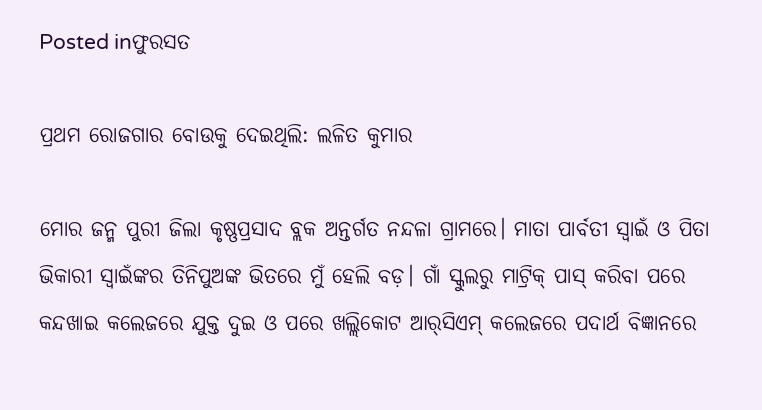Posted inଫୁରସତ

ପ୍ରଥମ ରୋଜଗାର ବୋଉକୁ ଦେଇଥିଲି: ଲଳିତ କୁମାର

ମୋର ଜନ୍ମ ପୁରୀ ଜିଲା କୃଷ୍ଣପ୍ରସାଦ ବ୍ଲକ ଅନ୍ତର୍ଗତ ନନ୍ଦଳା ଗ୍ରାମରେ। ମାତା ପାର୍ବତୀ ସ୍ବାଇଁ ଓ ପିତା ଭିକାରୀ ସ୍ବାଇଁଙ୍କର ତିନିପୁଅଙ୍କ ଭିତରେ ମୁଁ ହେଲି ବଡ଼। ଗାଁ ସ୍କୁଲରୁ ମାଟ୍ରିକ୍‌ ପାସ୍‌ କରିବା ପରେ କନ୍ଦଖାଇ କଲେଜରେ ଯୁକ୍ତ ଦୁଇ ଓ ପରେ ଖଲ୍ଲିକୋଟ ଆର୍‌ସିଏମ୍‌ କଲେଜରେ ପଦାର୍ଥ ବିଜ୍ଞାନରେ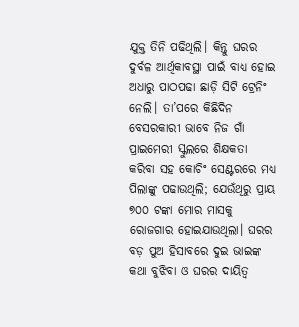ଯୁକ୍ତ ତିନି ପଢିଥିଲି। କିନ୍ତୁ ଘରର ଦୁର୍ବଳ ଆର୍ଥିକାବସ୍ଥା ପାଇଁ ବାଧ୍ୟ ହୋଇ ଅଧାରୁ ପାଠପଢା ଛାଡ଼ି ସିଟି ଟ୍ରେନିଂ ନେଲି। ତା’ପରେ କିଛିଦିନ ବେସରକାରୀ ଭାବେ ନିଜ ଗାଁ ପ୍ରାଇମେରୀ ସ୍କୁଲରେ ଶିକ୍ଷକତା କରିବା ସହ କୋଚିଂ ସେଣ୍ଟରରେ ମଧ୍ୟ ପିଲାଙ୍କୁ ପଢାଉଥିଲି; ଯେଉଁଥିରୁ ପ୍ରାୟ ୭୦୦ ଟଙ୍କା ମୋର ମାସକୁ ରୋଜଗାର ହୋଇଯାଉଥିଲା। ଘରର ବଡ଼ ପୁଅ ହିସାବରେ ଦୁଇ ଭାଇଙ୍କ କଥା ବୁଝିବା ଓ ଘରର ଦାୟିତ୍ୱ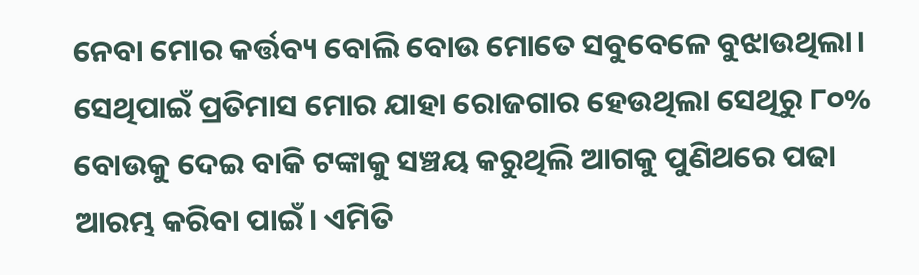ନେବା ମୋର କର୍ତ୍ତବ୍ୟ ବୋଲି ବୋଉ ମୋତେ ସବୁବେଳେ ବୁଝାଉଥିଲା। ସେଥିପାଇଁ ପ୍ରତିମାସ ମୋର ଯାହା ରୋଜଗାର ହେଉଥିଲା ସେଥିରୁ ୮୦% ବୋଉକୁ ଦେଇ ବାକି ଟଙ୍କାକୁ ସଞ୍ଚୟ କରୁଥିଲି ଆଗକୁ ପୁଣିଥରେ ପଢା ଆରମ୍ଭ କରିବା ପାଇଁ। ଏମିତି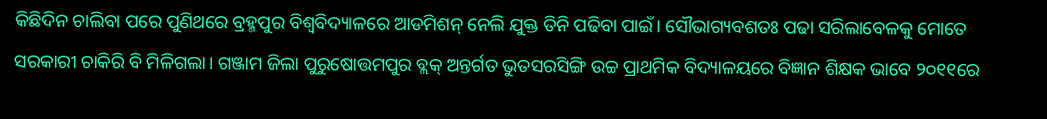କିଛିଦିନ ଚାଲିବା ପରେ ପୁଣିଥରେ ବ୍ରହ୍ମପୁର ବିଶ୍ୱବିଦ୍ୟାଳରେ ଆଡମିଶନ୍‌ ନେଲି ଯୁକ୍ତ ତିନି ପଢିବା ପାଇଁ। ସୌଭାଗ୍ୟବଶତଃ ପଢା ସରିଲାବେଳକୁ ମୋତେ ସରକାରୀ ଚାକିରି ବି ମିଳିଗଲା। ଗଞ୍ଜାମ ଜିଲା ପୁରୁଷୋତ୍ତମପୁର ବ୍ଲକ୍‌ ଅନ୍ତର୍ଗତ ଭୁତସରସିଙ୍ଗି ଉଚ୍ଚ ପ୍ରାଥମିକ ବିଦ୍ୟାଳୟରେ ବିଜ୍ଞାନ ଶିକ୍ଷକ ଭାବେ ୨୦୧୧ରେ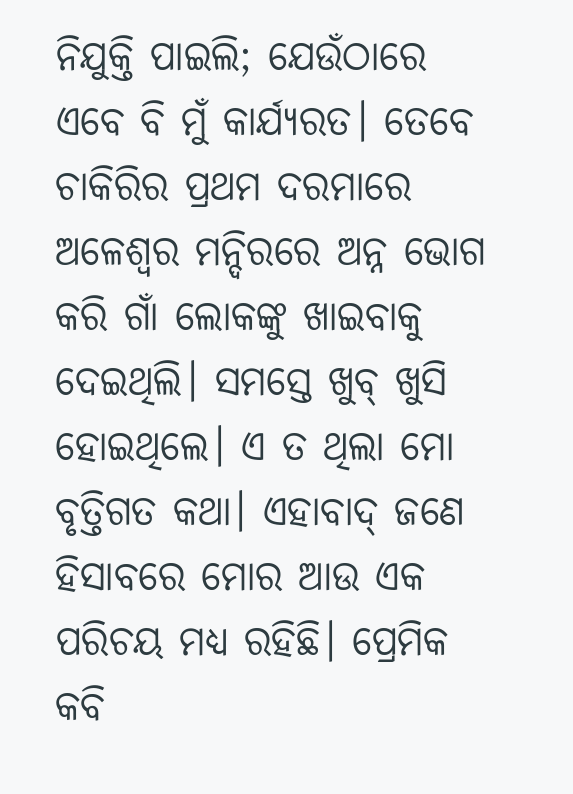ନିଯୁକ୍ତି ପାଇଲି; ଯେଉଁଠାରେ ଏବେ ବି ମୁଁ କାର୍ଯ୍ୟରତ। ତେବେ ଚାକିରିର ପ୍ରଥମ ଦରମାରେ ଅଳେଶ୍ୱର ମନ୍ଦିରରେ ଅନ୍ନ ଭୋଗ କରି ଗାଁ ଲୋକଙ୍କୁ ଖାଇବାକୁ ଦେଇଥିଲି। ସମସ୍ତେ ଖୁବ୍‌ ଖୁସି ହୋଇଥିଲେ। ଏ ତ ଥିଲା ମୋ ବୃତ୍ତିଗତ କଥା। ଏହାବାଦ୍‌ ଜଣେ ହିସାବରେ ମୋର ଆଉ ଏକ ପରିଚୟ ମଧ୍ୟ ରହିଛି। ପ୍ରେମିକ କବି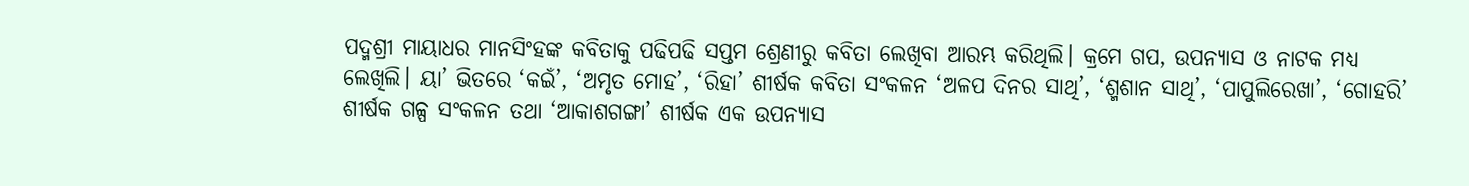ପଦ୍ମଶ୍ରୀ ମାୟାଧର ମାନସିଂହଙ୍କ କବିତାକୁ ପଢିପଢି ସପ୍ତମ ଶ୍ରେଣୀରୁ କବିତା ଲେଖିବା ଆରମ୍ଭ କରିଥିଲି। କ୍ରମେ ଗପ, ଉପନ୍ୟାସ ଓ ନାଟକ ମଧ୍ୟ ଲେଖିଲି। ୟା’ ଭିତରେ ‘କଇଁ’, ‘ଅମୃତ ମୋହ’, ‘ରିହା’ ଶୀର୍ଷକ କବିତା ସଂକଳନ ‘ଅଳପ ଦିନର ସାଥି’, ‘ଶ୍ମଶାନ ସାଥି’, ‘ପାପୁଲିରେଖା’, ‘ଗୋହରି’ ଶୀର୍ଷକ ଗଳ୍ପ ସଂକଳନ ତଥା ‘ଆକାଶଗଙ୍ଗା’ ଶୀର୍ଷକ ଏକ ଉପନ୍ୟାସ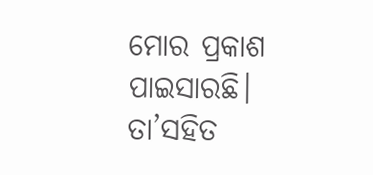ମୋର ପ୍ରକାଶ ପାଇସାରଛି। ତା’ସହିତ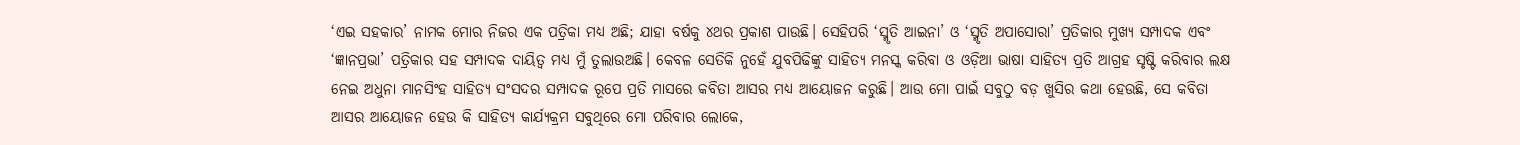‘ଏଇ ସହକାର’ ନାମକ ମୋର ନିଜର ଏକ ପତ୍ରିକା ମଧ୍ୟ ଅଛି; ଯାହା ବର୍ଷକୁ ୪ଥର ପ୍ରକାଶ ପାଉଛି। ସେହିପରି ‘ସ୍ମୃତି ଆଇନା’ ଓ ‘ସ୍ମୃତି ଅପାସୋରା’ ପ୍ରତିକାର ମୁଖ୍ୟ ସମ୍ପାଦକ ଏବଂ ‘ଜ୍ଞାନପ୍ରଭା’ ପତ୍ରିକାର ସହ ସମ୍ପାଦକ ଦାୟିତ୍ୱ ମଧ୍ୟ ମୁଁ ତୁଲାଉଅଛି। କେବଳ ସେତିକି ନୁହେଁ ଯୁବପିଢିଙ୍କୁ ସାହିତ୍ୟ ମନସ୍କ କରିବା ଓ ଓଡ଼ିଆ ଭାଷା ସାହିତ୍ୟ ପ୍ରତି ଆଗ୍ରହ ସୃଷ୍ଟି କରିବାର ଲକ୍ଷ ନେଇ ଅଧୁନା ମାନସିଂହ ସାହିତ୍ୟ ସଂସଦର ସମ୍ପାଦକ ରୂପେ ପ୍ରତି ମାସରେ କବିତା ଆସର ମଧ୍ୟ ଆୟୋଜନ କରୁଛି। ଆଉ ମୋ ପାଇଁ ସବୁଠୁ ବଡ଼ ଖୁସିର କଥା ହେଉଛି, ସେ କବିତା ଆସର ଆୟୋଜନ ହେଉ କି ସାହିତ୍ୟ କାର୍ଯ୍ୟକ୍ରମ ସବୁଥିରେ ମୋ ପରିବାର ଲୋକେ,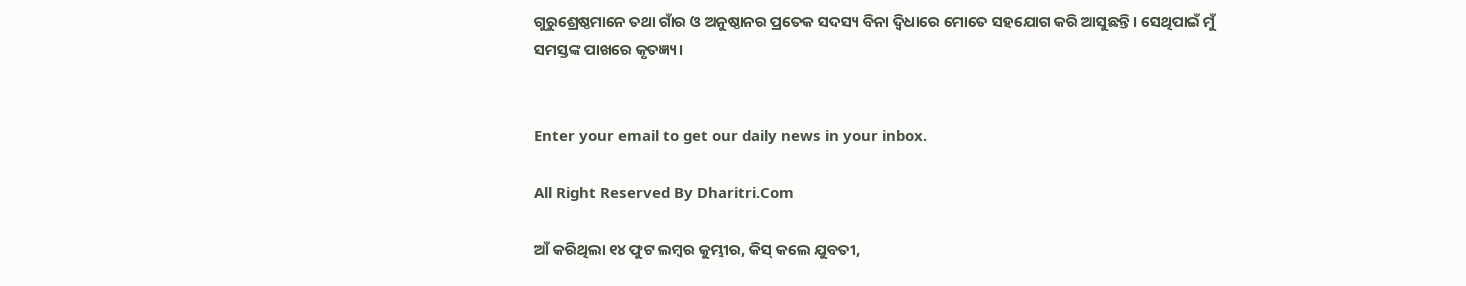ଗୁରୁଶ୍ରେଷ୍ଠମାନେ ତଥା ଗାଁର ଓ ଅନୁଷ୍ଠାନର ପ୍ରତେକ ସଦସ୍ୟ ବିନା ଦ୍ବିଧାରେ ମୋତେ ସହଯୋଗ କରି ଆସୁଛନ୍ତି। ସେଥିପାଇଁ ମୁଁ ସମସ୍ତଙ୍କ ପାଖରେ କୃତଜ୍ଞ୍ୟ।


Enter your email to get our daily news in your inbox.

All Right Reserved By Dharitri.Com

ଆଁ କରିଥିଲା ୧୪ ଫୁଟ ଲମ୍ବର କୁମ୍ଭୀର, କିସ୍‌ କଲେ ଯୁବତୀ,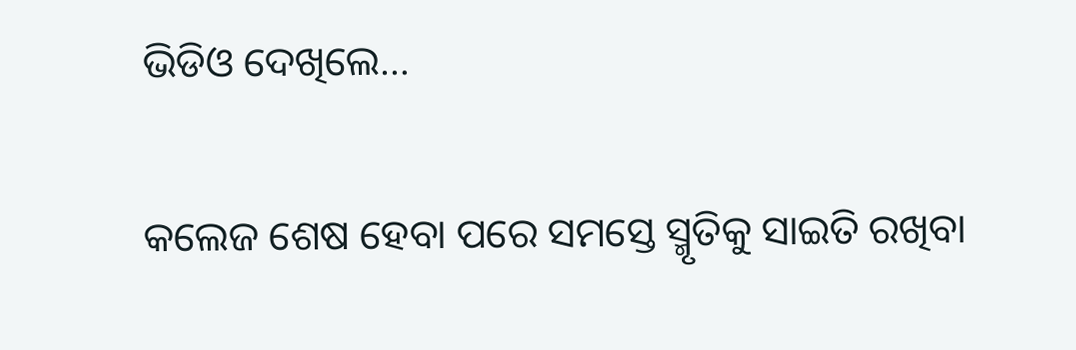ଭିଡିଓ ଦେଖିଲେ…

କଲେଜ ଶେଷ ହେବା ପରେ ସମସ୍ତେ ସ୍ମୃତିକୁ ସାଇତି ରଖିବା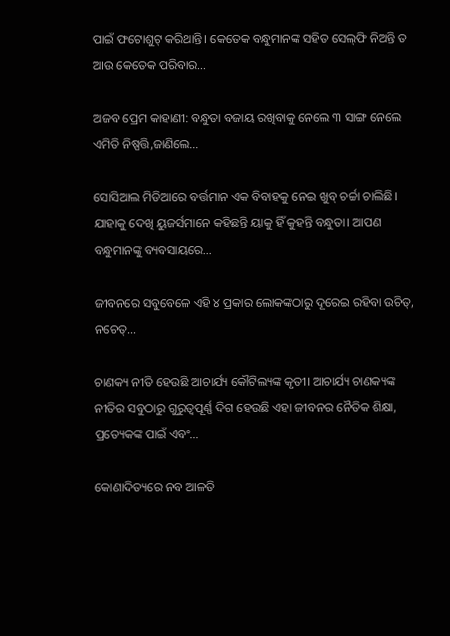ପାଇଁ ଫଟୋଶୁଟ୍‌ କରିଥାନ୍ତି। କେତେକ ବନ୍ଧୁମାନଙ୍କ ସହିତ ସେଲ୍‌ଫି ନିଅନ୍ତି ତ ଆଉ କେତେକ ପରିବାର…

ଅଜବ ପ୍ରେମ କାହାଣୀ: ବନ୍ଧୁତା ବଜାୟ ରଖିବାକୁ ନେଲେ ୩ ସାଙ୍ଗ ନେଲେ ଏମିତି ନିଷ୍ପତ୍ତି,ଜାଣିଲେ…

ସୋସିଆଲ ମିଡିଆରେ ବର୍ତ୍ତମାନ ଏକ ବିବାହକୁ ନେଇ ଖୁବ୍‌ ଚର୍ଚ୍ଚା ଚାଲିଛି। ଯାହାକୁ ଦେଖି ୟୁଜର୍ସମାନେ କହିଛନ୍ତି ୟାକୁ ହିଁ କୁହନ୍ତି ବନ୍ଧୁତା। ଆପଣ ବନ୍ଧୁମାନଙ୍କୁ ବ୍ୟବସାୟରେ…

ଜୀବନରେ ସବୁବେଳେ ଏହି ୪ ପ୍ରକାର ଲୋକଙ୍କଠାରୁ ଦୂରେଇ ରହିବା ଉଚିତ୍‌, ନଚେତ୍‌…

ଚାଣକ୍ୟ ନୀତି ହେଉଛି ଆଚାର୍ଯ୍ୟ କୌଟିଲ୍ୟଙ୍କ କୃତୀ। ଆଚାର୍ଯ୍ୟ ଚାଣକ୍ୟଙ୍କ ନୀତିର ସବୁଠାରୁ ଗୁରୁତ୍ୱପୂର୍ଣ୍ଣ ଦିଗ ହେଉଛି ଏହା ଜୀବନର ନୈତିକ ଶିକ୍ଷା, ପ୍ରତ୍ୟେକଙ୍କ ପାଇଁ ଏବଂ…

କୋଣାଦିତ୍ୟରେ ନବ ଆଳତି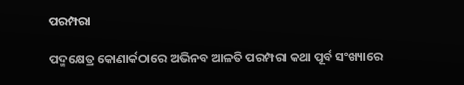ପରମ୍ପରା

ପଦ୍ମକ୍ଷେତ୍ର କୋଣାର୍କଠାରେ ଅଭିନବ ଆଳତି ପରମ୍ପରା କଥା ପୂର୍ବ ସଂଖ୍ୟାରେ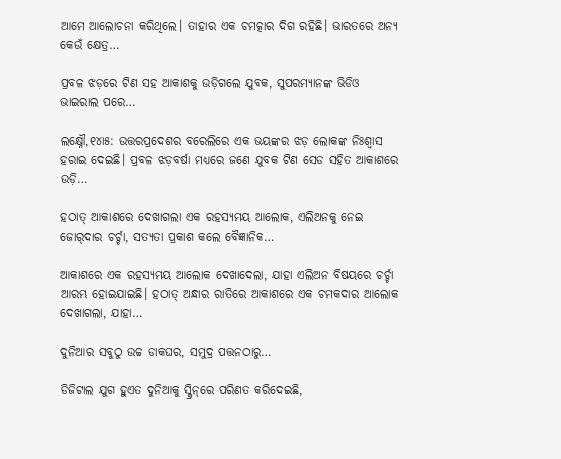ଆମେ ଆଲୋଚନା କରିଥିଲେ। ତାହାର ଏକ ଚମତ୍କାର ଦିଗ ରହିଛି। ଭାରତରେ ଅନ୍ୟ କେଉଁ କ୍ଷେତ୍ର…

ପ୍ରବଳ ଝଡ଼ରେ ଟିଣ ସହ ଆକାଶକୁ ଉଡ଼ିଗଲେ ଯୁବକ, ସୁପରମ୍ୟାନଙ୍କ ଭିଡିଓ ଭାଇରାଲ ପରେ…

ଲକ୍ଷ୍ନୌ,୧୪ା୫: ଉତ୍ତରପ୍ରଦେଶର ବରେଲିରେ ଏକ ଭୟଙ୍କର ଝଡ଼ ଲୋକଙ୍କ ନିଃଶ୍ୱାସ ହରାଇ ଦେଇଛି। ପ୍ରବଳ ଝଡ଼ବର୍ଷା ମଧ୍ୟରେ ଜଣେ ଯୁବକ ଟିଣ ସେଡ ସହିତ ଆକାଶରେ ଉଡ଼ି…

ହଠାତ୍‌ ଆକାଶରେ ଦେଖାଗଲା ଏକ ରହସ୍ୟମୟ ଆଲୋକ, ଏଲିଅନକୁ ନେଇ ଜୋର୍‌ଦାର ଚର୍ଚ୍ଚା, ସତ୍ୟତା ପ୍ରକାଶ କଲେ ବୈଜ୍ଞାନିକ…

ଆକାଶରେ ଏକ ରହସ୍ୟମୟ ଆଲୋକ ଦେଖାଦେଲା, ଯାହା ଏଲିଅନ ବିଷୟରେ ଚର୍ଚ୍ଚା ଆରମ୍ଭ ହୋଇଯାଇଛି। ହଠାତ୍‌ ଅନ୍ଧାର ରାତିରେ ଆକାଶରେ ଏକ ଚମକଦାର ଆଲୋକ ଦେଖାଗଲା, ଯାହା…

ଦୁନିଆର ସବୁଠୁ ଉଚ୍ଚ ଡାକଘର, ସମୁଦ୍ର ପତ୍ତନଠାରୁ…

ଡିଜିଟାଲ ଯୁଗ ହୁଏତ ଦୁନିଆକୁ ସ୍କ୍ରିନ୍‌ରେ ପରିଣତ କରିଦେଇଛି,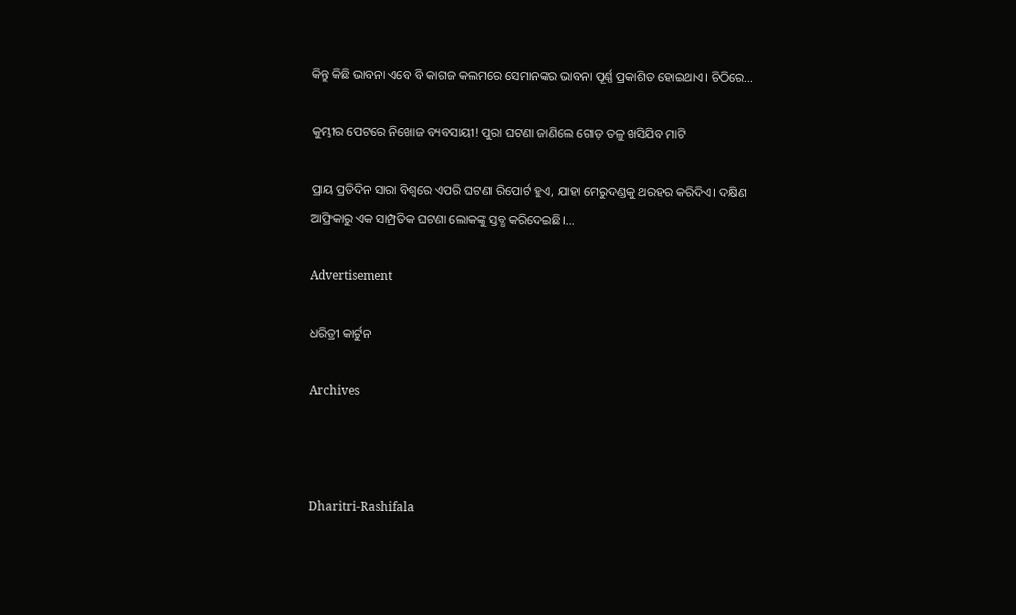କିନ୍ତୁ କିଛି ଭାବନା ଏବେ ବି କାଗଜ କଲମରେ ସେମାନଙ୍କର ଭାବନା ପୂର୍ଣ୍ଣ ପ୍ରକାଶିତ ହୋଇଥାଏ। ଚିଠିରେ…

କୁମ୍ଭୀର ପେଟରେ ନିଖୋଜ ବ୍ୟବସାୟୀ! ପୁରା ଘଟଣା ଜାଣିଲେ ଗୋଡ଼ ତଳୁ ଖସିଯିବ ମାଟି

ପ୍ରାୟ ପ୍ରତିଦିନ ସାରା ବିଶ୍ୱରେ ଏପରି ଘଟଣା ରିପୋର୍ଟ ହୁଏ, ଯାହା ମେରୁଦଣ୍ଡକୁ ଥରହର କରିଦିଏ। ଦକ୍ଷିଣ ଆଫ୍ରିକାରୁ ଏକ ସାମ୍ପ୍ରତିକ ଘଟଣା ଲୋକଙ୍କୁ ସ୍ତବ୍ଧ କରିଦେଇଛି।…

Advertisement

ଧରିତ୍ରୀ କାର୍ଟୁନ

Archives



Dharitri-Rashifala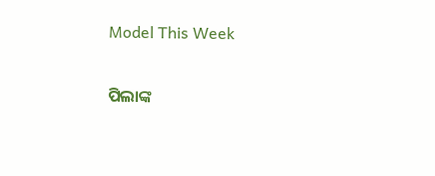Model This Week

ପିଲାଙ୍କ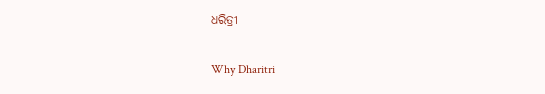ଧରିତ୍ରୀ

Why Dharitri